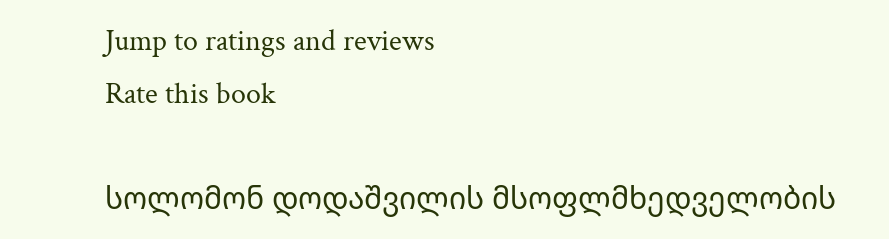Jump to ratings and reviews
Rate this book

სოლომონ დოდაშვილის მსოფლმხედველობის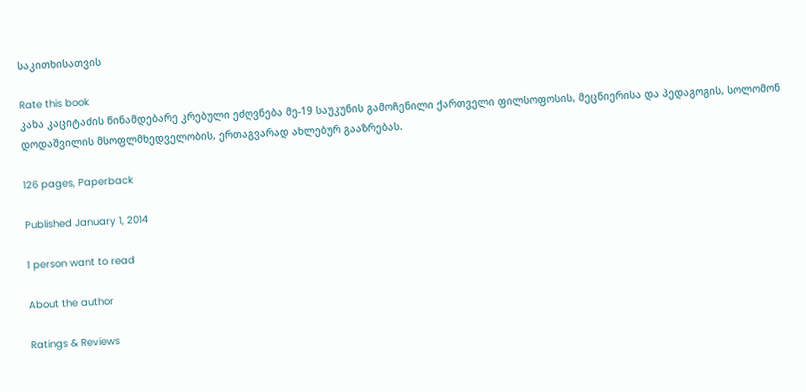საკითხისათვის

Rate this book
კახა კაციტაძის წინამდებარე კრებული ეძღვნება მე-19 საუკუნის გამოჩენილი ქართველი ფილსოფოსის, მეცნიერისა და პედაგოგის, სოლომონ დოდაშვილის მსოფლმხედველობის, ერთაგვარად ახლებურ გააზრებას.

126 pages, Paperback

Published January 1, 2014

1 person want to read

About the author

Ratings & Reviews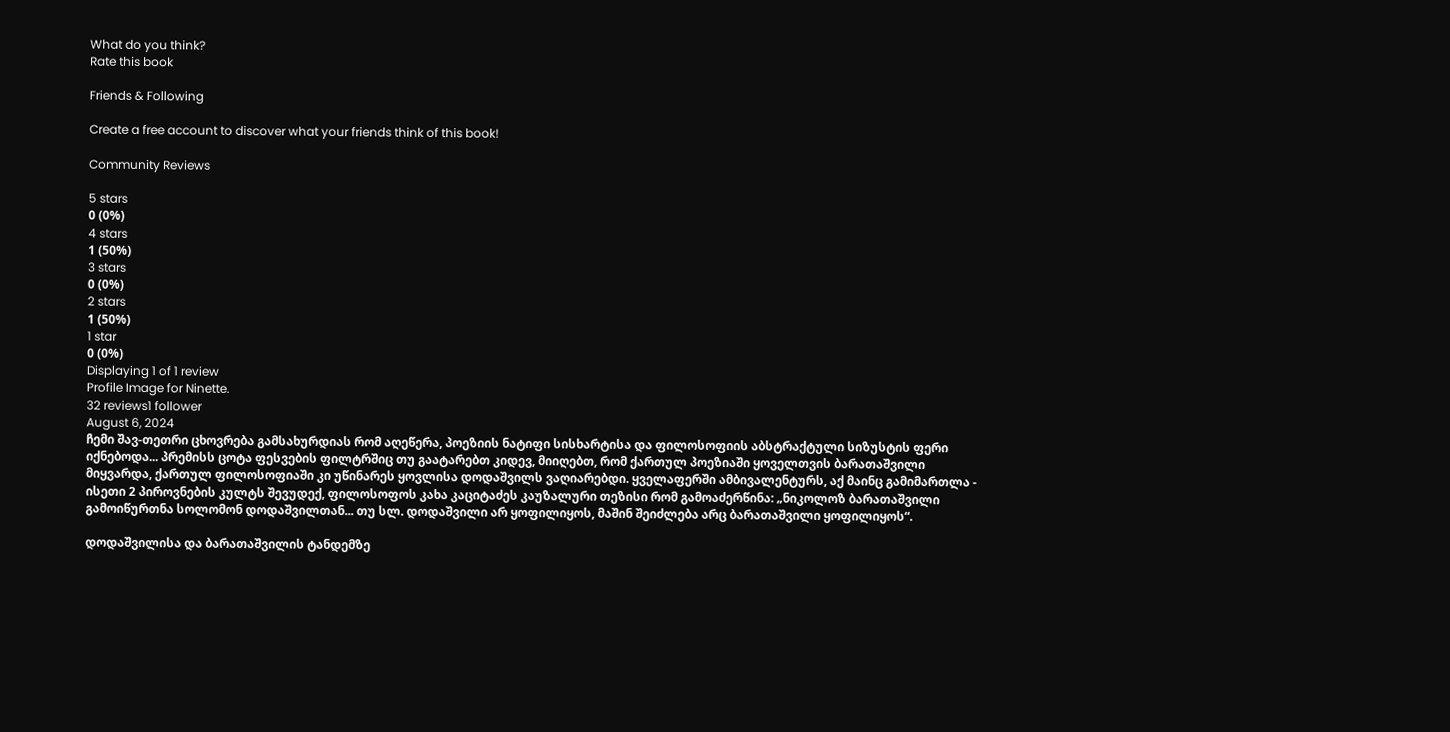What do you think?
Rate this book

Friends & Following

Create a free account to discover what your friends think of this book!

Community Reviews

5 stars
0 (0%)
4 stars
1 (50%)
3 stars
0 (0%)
2 stars
1 (50%)
1 star
0 (0%)
Displaying 1 of 1 review
Profile Image for Ninette.
32 reviews1 follower
August 6, 2024
ჩემი შავ-თეთრი ცხოვრება გამსახურდიას რომ აღეწერა, პოეზიის ნატიფი სისხარტისა და ფილოსოფიის აბსტრაქტული სიზუსტის ფერი იქნებოდა... პრემისს ცოტა ფესვების ფილტრშიც თუ გაატარებთ კიდევ, მიიღებთ, რომ ქართულ პოეზიაში ყოველთვის ბარათაშვილი მიყვარდა, ქართულ ფილოსოფიაში კი უწინარეს ყოვლისა დოდაშვილს ვაღიარებდი. ყველაფერში ამბივალენტურს, აქ მაინც გამიმართლა - ისეთი 2 პიროვნების კულტს შევუდექ, ფილოსოფოს კახა კაციტაძეს კაუზალური თეზისი რომ გამოაძერწინა: „ნიკოლოზ ბარათაშვილი გამოიწურთნა სოლომონ დოდაშვილთან... თუ სლ. დოდაშვილი არ ყოფილიყოს, მაშინ შეიძლება არც ბარათაშვილი ყოფილიყოს“.

დოდაშვილისა და ბარათაშვილის ტანდემზე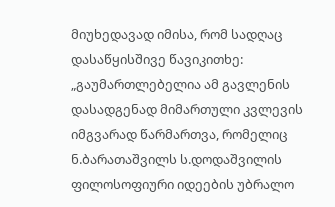მიუხედავად იმისა, რომ სადღაც დასაწყისშივე წავიკითხე: „გაუმართლებელია ამ გავლენის დასადგენად მიმართული კვლევის იმგვარად წარმართვა, რომელიც ნ.ბარათაშვილს ს.დოდაშვილის ფილოსოფიური იდეების უბრალო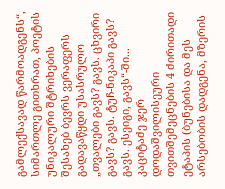გამლექსავად წარმოადგენს“, სიმართლე გითხრათ, პოეტის უნიკალური შტრიხების შესახებ ბევრს ვერაფერს გადავაწყდი უსასრულო „თვალები გავს? გავს. ცხვირი გავს? გავს. ტუჩ-ნიკაპი გავს? გავს. ესეიგი, გავს“-ში... კაციტაძე ჯერ დოდაშვილისეური თვითშემეცნების 4 ძირითადი ეტაპის (ბუნებისა და მეს არსებობის დადგენა, მზერის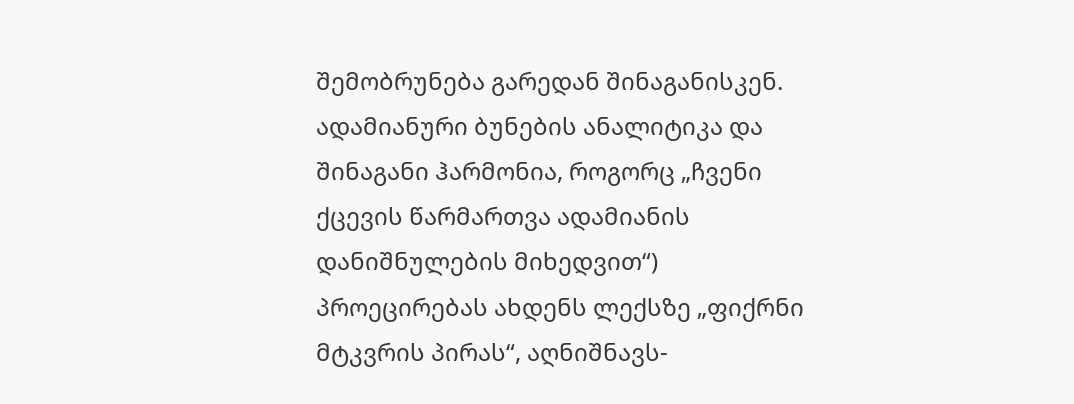შემობრუნება გარედან შინაგანისკენ. ადამიანური ბუნების ანალიტიკა და შინაგანი ჰარმონია, როგორც „ჩვენი ქცევის წარმართვა ადამიანის დანიშნულების მიხედვით“) პროეცირებას ახდენს ლექსზე „ფიქრნი მტკვრის პირას“, აღნიშნავს-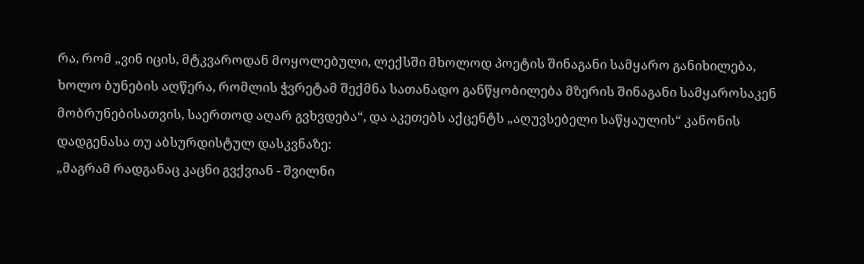რა, რომ „ვინ იცის, მტკვაროდან მოყოლებული, ლექსში მხოლოდ პოეტის შინაგანი სამყარო განიხილება, ხოლო ბუნების აღწერა, რომლის ჭვრეტამ შექმნა სათანადო განწყობილება მზერის შინაგანი სამყაროსაკენ მობრუნებისათვის, საერთოდ აღარ გვხვდება“, და აკეთებს აქცენტს „აღუვსებელი საწყაულის“ კანონის დადგენასა თუ აბსურდისტულ დასკვნაზე:
„მაგრამ რადგანაც კაცნი გვქვიან - შვილნი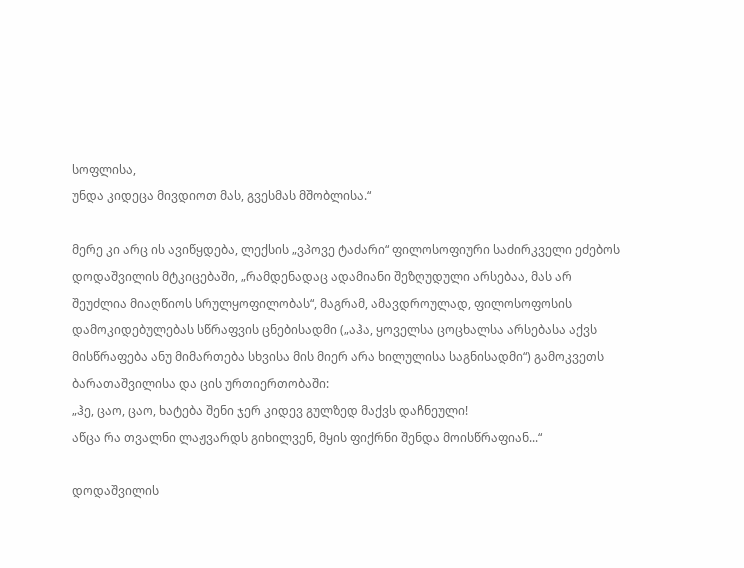სოფლისა,
უნდა კიდეცა მივდიოთ მას, გვესმას მშობლისა.“

მერე კი არც ის ავიწყდება, ლექსის „ვპოვე ტაძარი“ ფილოსოფიური საძირკველი ეძებოს დოდაშვილის მტკიცებაში, „რამდენადაც ადამიანი შეზღუდული არსებაა, მას არ შეუძლია მიაღწიოს სრულყოფილობას“, მაგრამ, ამავდროულად, ფილოსოფოსის დამოკიდებულებას სწრაფვის ცნებისადმი („აჰა, ყოველსა ცოცხალსა არსებასა აქვს მისწრაფება ანუ მიმართება სხვისა მის მიერ არა ხილულისა საგნისადმი“) გამოკვეთს ბარათაშვილისა და ცის ურთიერთობაში:
„ჰე, ცაო, ცაო, ხატება შენი ჯერ კიდევ გულზედ მაქვს დაჩნეული!
აწცა რა თვალნი ლაჟვარდს გიხილვენ, მყის ფიქრნი შენდა მოისწრაფიან...“

დოდაშვილის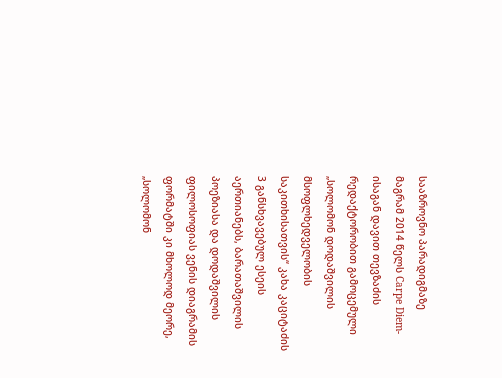სააზროვნო პარადიგმაზე
მაგრამ 2014 წელს Carpe Diem-ისაგან დავით თევზაძის რედაქტორობით გამოცემული „სოლომონ დოდაშვილის მსოფლხედველობის საკითხისათვის“ კახა კაციტაძის 3 განსხვავებულ ესეის აერთიანებს, ბარათაშვილის პოეზიასა და დოდაშვილის ფილოსოფიას ვენის დიაგრამის ფორმატში კი მხოლოდ მეორე, „სოლომონ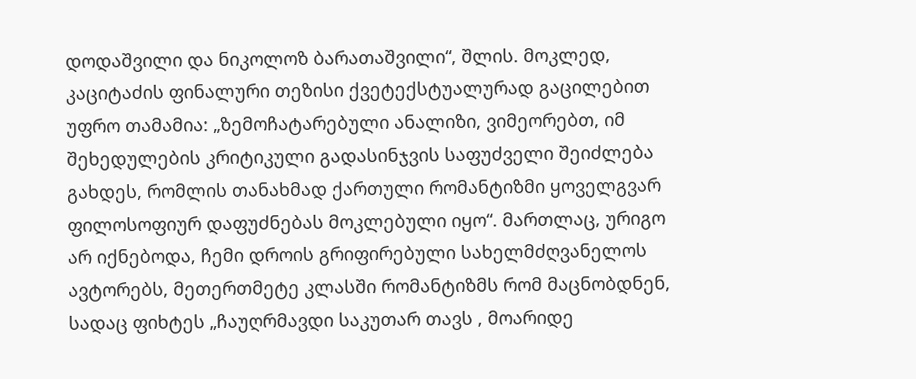დოდაშვილი და ნიკოლოზ ბარათაშვილი“, შლის. მოკლედ, კაციტაძის ფინალური თეზისი ქვეტექსტუალურად გაცილებით უფრო თამამია: „ზემოჩატარებული ანალიზი, ვიმეორებთ, იმ შეხედულების კრიტიკული გადასინჯვის საფუძველი შეიძლება გახდეს, რომლის თანახმად ქართული რომანტიზმი ყოველგვარ ფილოსოფიურ დაფუძნებას მოკლებული იყო“. მართლაც, ურიგო არ იქნებოდა, ჩემი დროის გრიფირებული სახელმძღვანელოს ავტორებს, მეთერთმეტე კლასში რომანტიზმს რომ მაცნობდნენ, სადაც ფიხტეს „ჩაუღრმავდი საკუთარ თავს , მოარიდე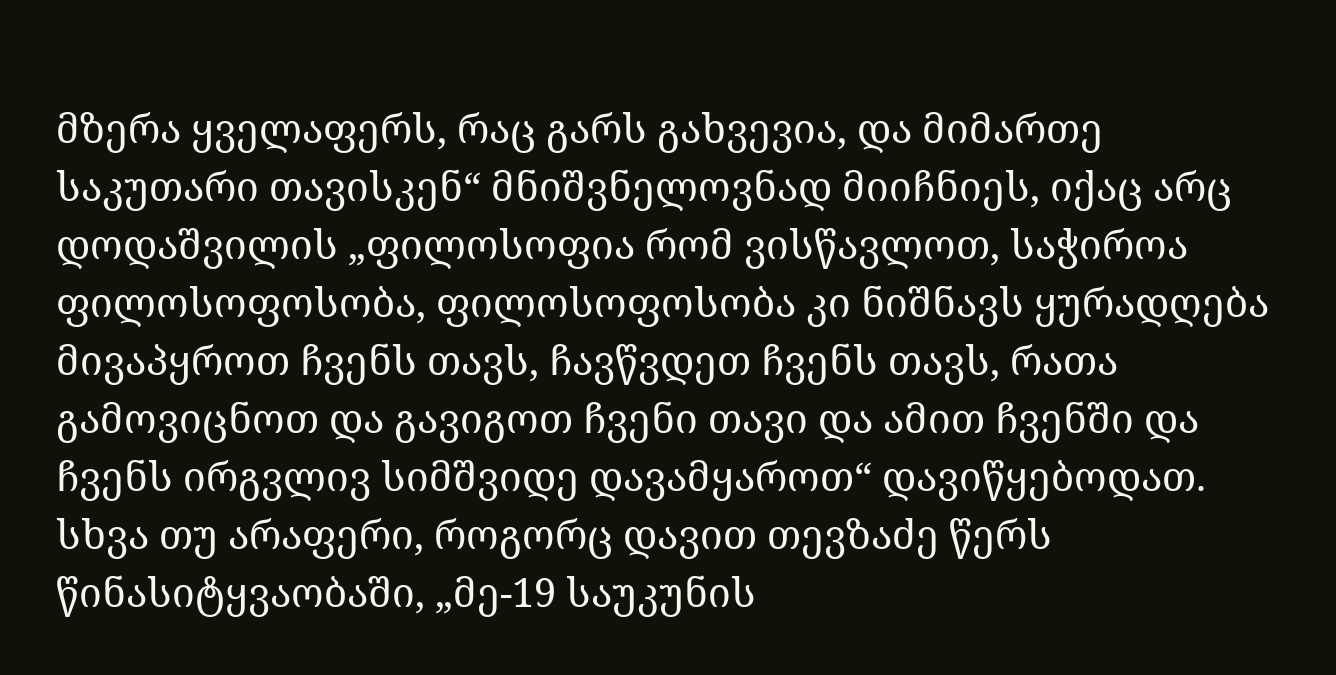მზერა ყველაფერს, რაც გარს გახვევია, და მიმართე საკუთარი თავისკენ“ მნიშვნელოვნად მიიჩნიეს, იქაც არც დოდაშვილის „ფილოსოფია რომ ვისწავლოთ, საჭიროა ფილოსოფოსობა, ფილოსოფოსობა კი ნიშნავს ყურადღება მივაპყროთ ჩვენს თავს, ჩავწვდეთ ჩვენს თავს, რათა გამოვიცნოთ და გავიგოთ ჩვენი თავი და ამით ჩვენში და ჩვენს ირგვლივ სიმშვიდე დავამყაროთ“ დავიწყებოდათ. სხვა თუ არაფერი, როგორც დავით თევზაძე წერს წინასიტყვაობაში, „მე-19 საუკუნის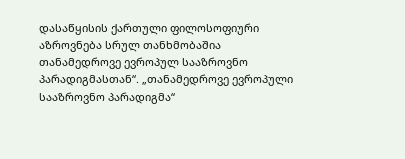დასაწყისის ქართული ფილოსოფიური აზროვნება სრულ თანხმობაშია თანამედროვე ევროპულ სააზროვნო პარადიგმასთან“. „თანამედროვე ევროპული სააზროვნო პარადიგმა“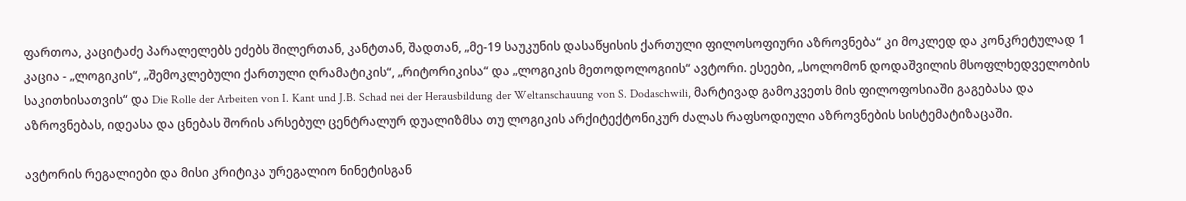ფართოა, კაციტაძე პარალელებს ეძებს შილერთან, კანტთან, შადთან, „მე-19 საუკუნის დასაწყისის ქართული ფილოსოფიური აზროვნება“ კი მოკლედ და კონკრეტულად 1 კაცია - „ლოგიკის“, „შემოკლებული ქართული ღრამატიკის“, „რიტორიკისა“ და „ლოგიკის მეთოდოლოგიის“ ავტორი. ესეები, „სოლომონ დოდაშვილის მსოფლხედველობის საკითხისათვის“ და Die Rolle der Arbeiten von I. Kant und J.B. Schad nei der Herausbildung der Weltanschauung von S. Dodaschwili, მარტივად გამოკვეთს მის ფილოფოსიაში გაგებასა და აზროვნებას, იდეასა და ცნებას შორის არსებულ ცენტრალურ დუალიზმსა თუ ლოგიკის არქიტექტონიკურ ძალას რაფსოდიული აზროვნების სისტემატიზაცაში.

ავტორის რეგალიები და მისი კრიტიკა ურეგალიო ნინეტისგან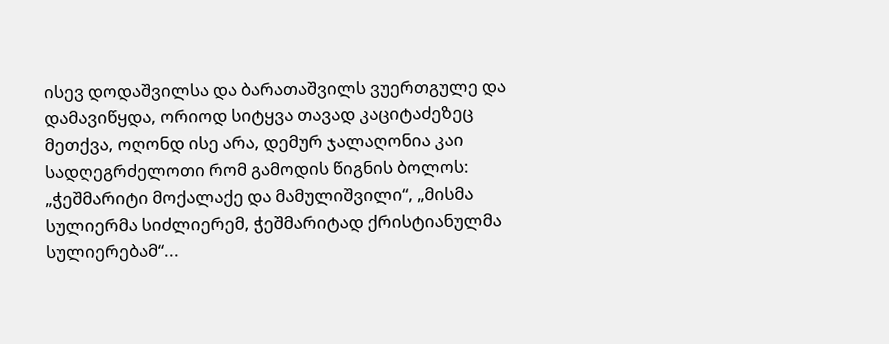ისევ დოდაშვილსა და ბარათაშვილს ვუერთგულე და დამავიწყდა, ორიოდ სიტყვა თავად კაციტაძეზეც მეთქვა, ოღონდ ისე არა, დემურ ჯალაღონია კაი სადღეგრძელოთი რომ გამოდის წიგნის ბოლოს: „ჭეშმარიტი მოქალაქე და მამულიშვილი“, „მისმა სულიერმა სიძლიერემ, ჭეშმარიტად ქრისტიანულმა სულიერებამ“...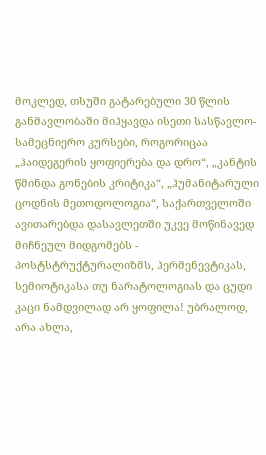მოკლედ, თსუში გატარებული 30 წლის განმავლობაში მიჰყავდა ისეთი სასწავლო-სამეცნიერო კურსები, როგორიცაა „ჰაიდეგერის ყოფიერება და დრო“, „კანტის წმინდა გონების კრიტიკა“, „ჰუმანიტარული ცოდნის მეთოდოლოგია“, საქართველოში ავითარებდა დასავლეთში უკვე მოწინავედ მიჩნეულ მიდგომებს - პოსტსტრუქტურალიზმს, ჰერმენევტიკას, სემიოტიკასა თუ ნარატოლოგიას და ცუდი კაცი ნამდვილად არ ყოფილა! უბრალოდ, არა ახლა,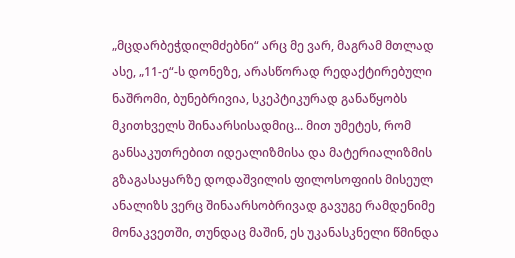„მცდარბეჭდილმძებნი“ არც მე ვარ, მაგრამ მთლად ასე, „11-ე“-ს დონეზე, არასწორად რედაქტირებული ნაშრომი, ბუნებრივია, სკეპტიკურად განაწყობს მკითხველს შინაარსისადმიც... მით უმეტეს, რომ განსაკუთრებით იდეალიზმისა და მატერიალიზმის გზაგასაყარზე დოდაშვილის ფილოსოფიის მისეულ ანალიზს ვერც შინაარსობრივად გავუგე რამდენიმე მონაკვეთში, თუნდაც მაშინ, ეს უკანასკნელი წმინდა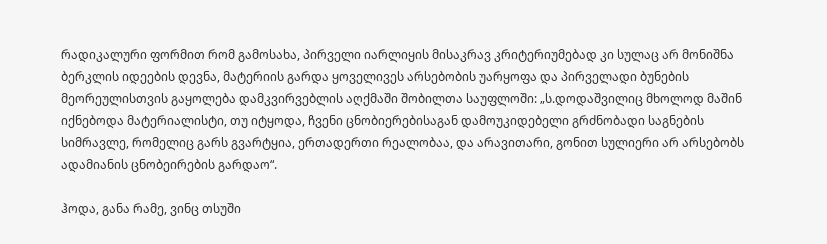რადიკალური ფორმით რომ გამოსახა, პირველი იარლიყის მისაკრავ კრიტერიუმებად კი სულაც არ მონიშნა ბერკლის იდეების დევნა, მატერიის გარდა ყოველივეს არსებობის უარყოფა და პირველადი ბუნების მეორეულისთვის გაყოლება დამკვირვებლის აღქმაში შობილთა საუფლოში: „ს.დოდაშვილიც მხოლოდ მაშინ იქნებოდა მატერიალისტი, თუ იტყოდა, ჩვენი ცნობიერებისაგან დამოუკიდებელი გრძნობადი საგნების სიმრავლე, რომელიც გარს გვარტყია, ერთადერთი რეალობაა, და არავითარი, გონით სულიერი არ არსებობს ადამიანის ცნობეირების გარდაო“.

ჰოდა, განა რამე, ვინც თსუში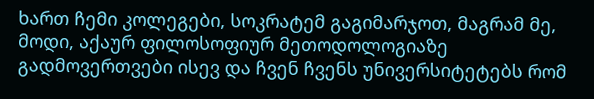ხართ ჩემი კოლეგები, სოკრატემ გაგიმარჯოთ, მაგრამ მე, მოდი, აქაურ ფილოსოფიურ მეთოდოლოგიაზე გადმოვერთვები ისევ და ჩვენ ჩვენს უნივერსიტეტებს რომ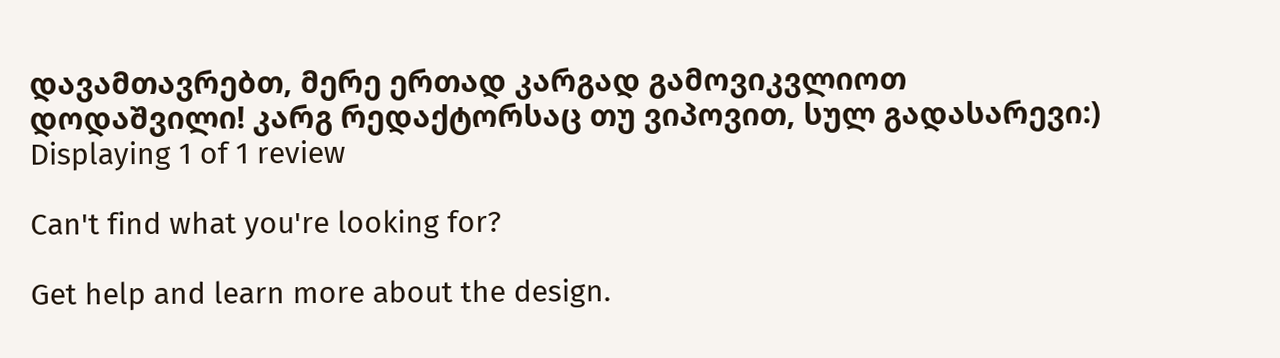დავამთავრებთ, მერე ერთად კარგად გამოვიკვლიოთ დოდაშვილი! კარგ რედაქტორსაც თუ ვიპოვით, სულ გადასარევი:)
Displaying 1 of 1 review

Can't find what you're looking for?

Get help and learn more about the design.